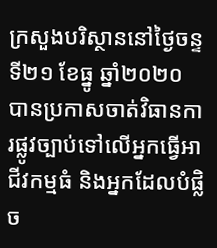ក្រសួងបរិស្ថាននៅថ្ងៃចន្ទ ទី២១ ខែធ្នូ ឆ្នាំ២០២០ បានប្រកាសចាត់វិធានការផ្លូវច្បាប់ទៅលើអ្នកធ្វើអាជីវកម្មធំ និងអ្នកដែលបំផ្លិច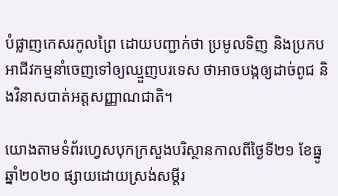បំផ្លាញកេសរកូលព្រៃ ដោយបញ្ជាក់ថា ប្រមូលទិញ និងប្រកបអាជីវកម្មនាំចេញទៅឲ្យឈ្មួញបរទេស ថាអាចបង្កឲ្យដាច់ពូជ និងវិនាសបាត់អត្តសញ្ញាណជាតិ។

យោងតាមទំព័រហ្វេសបុកក្រសួងបរិស្ថានកាលពីថ្ងៃទី២១ ខែធ្នូ ឆ្នាំ២០២០ ផ្សាយដោយស្រង់សម្តីរ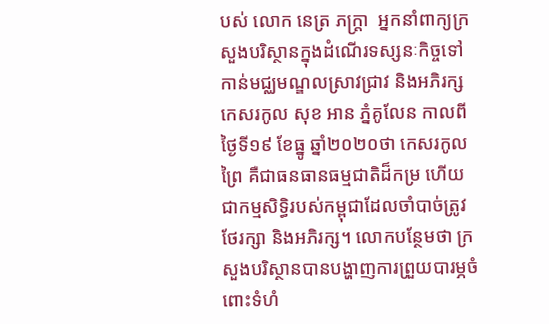បស់ លោក នេត្រ ភក្រ្តា  អ្នកនាំពាក្យក្រសួងបរិស្ថានក្នុងដំណើរទស្សនៈកិច្ចទៅកាន់មជ្ឈមណ្ឌលស្រាវជ្រាវ និងអភិរក្សកេសរកូល សុខ អាន ភ្នំគូលែន កាលពីថ្ងៃទី១៩ ខែធ្នូ ឆ្នាំ២០២០ថា កេសរកូលព្រៃ គឺជាធនធានធម្មជាតិដ៏កម្រ ហើយជាកម្មសិទ្ធិរបស់កម្ពុជាដែលចាំបាច់ត្រូវថែរក្សា និងអភិរក្ស។ លោកបន្ថែមថា ក្រសួងបរិស្ថានបានបង្ហាញការព្រួយបារម្ភចំពោះទំហំ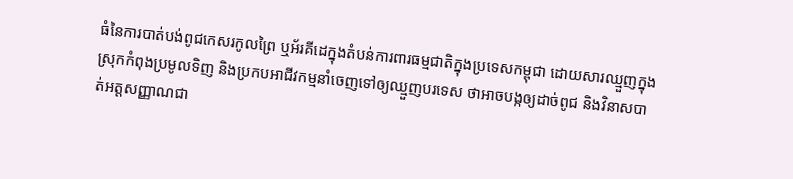ធំនៃការបាត់បង់ពូជកេសរកូលព្រៃ ឬអ័រគីដេក្នុងតំបន់ការពារធម្មជាតិក្នុងប្រទេសកម្ពុជា ដោយសារឈ្មួញក្នុងស្រុកកំពុងប្រមូលទិញ និងប្រកបអាជីវកម្មនាំចេញទៅឲ្យឈ្មួញបរទេស ថាអាចបង្កឲ្យដាច់ពូជ និងវិនាសបាត់អត្តសញ្ញាណជា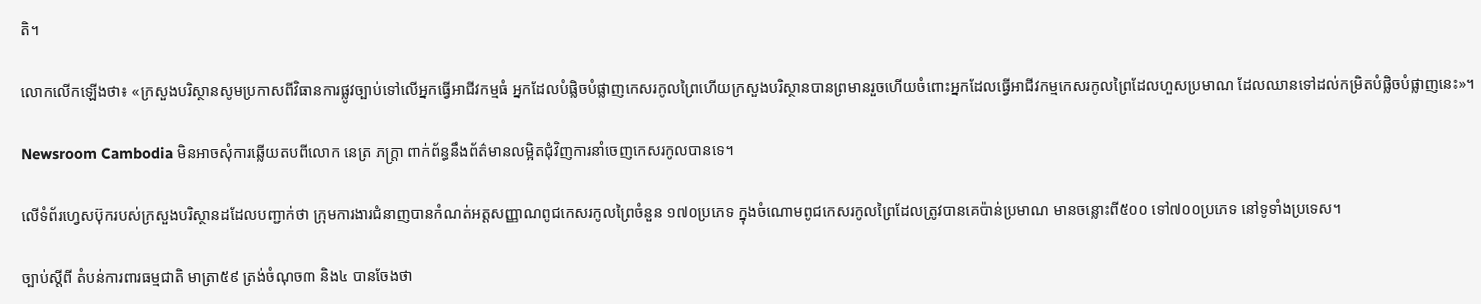តិ។

លោកលើកឡើងថា៖ «ក្រសួងបរិស្ថានសូមប្រកាសពីវិធានការផ្លូវច្បាប់ទៅលើអ្នកធ្វើអាជីវកម្មធំ អ្នកដែលបំផ្លិចបំផ្លាញកេសរកូលព្រៃហើយក្រសួងបរិស្ថានបានព្រមានរួចហើយចំពោះអ្នកដែលធ្វើអាជីវកម្មកេសរកូលព្រៃដែលហួសប្រមាណ ដែលឈានទៅដល់កម្រិតបំផ្លិចបំផ្លាញនេះ»។

Newsroom Cambodia មិនអាចសុំការឆ្លើយតបពីលោក នេត្រ ភក្រ្តា ពាក់ព័ន្ធនឹងព័ត៌មានលម្អិតជុំវិញការនាំចេញកេសរកូលបានទេ។

លើទំព័រហ្វេសប៊ុករបស់ក្រសួងបរិស្ថានដដែលបញ្ជាក់ថា ក្រុមការងារជំនាញបានកំណត់អត្តសញ្ញាណពូជកេសរកូលព្រៃចំនួន ១៧០ប្រភេទ ក្នុងចំណោមពូជកេសរកូលព្រៃដែលត្រូវបានគេប៉ាន់ប្រមាណ មានចន្លោះពី៥០០ ទៅ៧០០ប្រភេទ នៅទូទាំងប្រទេស។

ច្បាប់ស្តីពី តំបន់ការពារធម្មជាតិ មាត្រា៥៩ ត្រង់ចំណុច៣ និង៤ បានចែងថា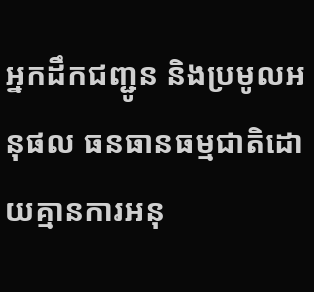អ្នកដឹកជញ្ជូន និងប្រមូលអនុផល ធនធានធម្មជាតិដោយគ្មានការអនុ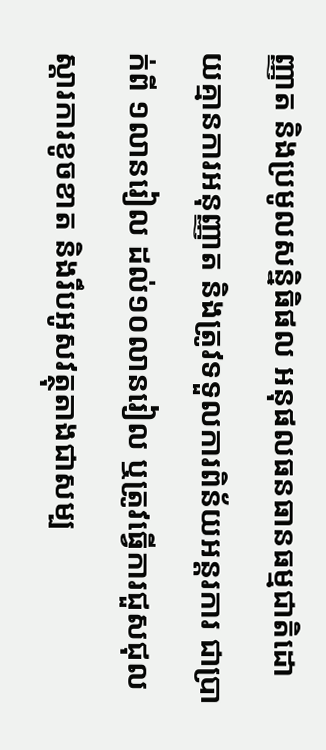ញ្ញាត និងប្រមូលសន្និធិផល អនុផលធនធានធម្មជាតិដោយគ្មានការអនុញ្ញាត និងត្រូវទទួលការពិន័យអន្តរការ ជាប្រាក់ពី ១លានរៀល ដល់១០លានរៀល ឬត្រូវធ្វើការជួសជុលស្តារការខូចខាត និងរឹបអូសវត្ថុតាងជាសម្ប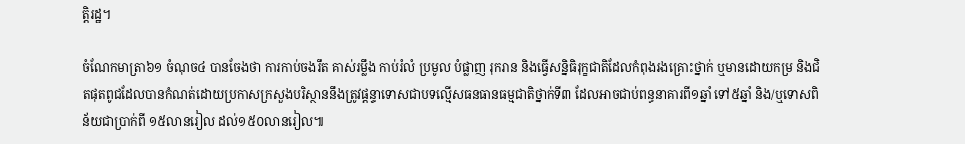ត្តិរដ្ឋ។

ចំណែកមាត្រា៦១ ចំណុច៤ បានចែងថា ការកាប់ចងរឹត គាស់រម្លឹង កាប់រំលំ ប្រមូល បំផ្លាញ រុករាន និងធ្វើសន្និធិរុក្ខជាតិដែលកំពុងរងគ្រោះថ្នាក់ ឬមានដោយកម្រ និងជិតផុតពូជដែលបានកំណត់ដោយប្រកាសក្រសួងបរិស្ថាននឹងត្រូវផ្តន្ទាទោសជាបទល្មើសធនធានធម្មជាតិថ្នាក់ទី៣ ដែលអាចជាប់ពន្ធនាគារពី១ឆ្នាំ ទៅ៥ឆ្នាំ និង/ឬទោសពិន័យជាប្រាក់ពី ១៥លានរៀល ដល់១៥០លានរៀល៕